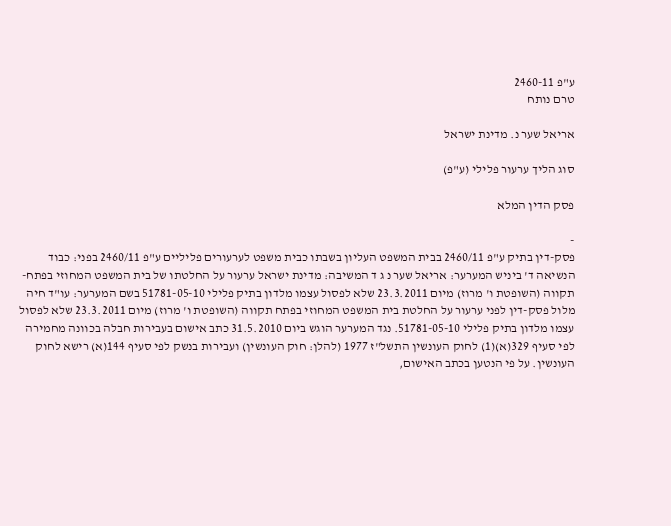ע"פ 2460-11
טרם נותח

אריאל שער נ. מדינת ישראל

סוג הליך ערעור פלילי (ע"פ)

פסק הדין המלא

-
פסק-דין בתיק ע"פ 2460/11 בבית המשפט העליון בשבתו כבית משפט לערעורים פליליים ע"פ 2460/11 בפני: כבוד הנשיאה ד' ביניש המערער: אריאל שער נ ג ד המשיבה: מדינת ישראל ערעור על החלטתו של בית המשפט המחוזי בפתח-תקווה (השופטת ו' מרוז) מיום 23.3.2011 שלא לפסול עצמו מלדון בתיק פלילי 51781-05-10 בשם המערער: עו"ד חיה מלול פסק-דין לפני ערעור על החלטת בית המשפט המחוזי בפתח תקווה (השופטת ו' מרוז) מיום 23.3.2011 שלא לפסול עצמו מלדון בתיק פלילי 51781-05-10. נגד המערער הוגש ביום 31.5.2010 כתב אישום בעבירות חבלה בכוונה מחמירה לפי סעיף 329(א)(1) לחוק העונשין התשל"ז 1977 (להלן: חוק העונשין) ועבירות בנשק לפי סעיף 144(א) רישא לחוק העונשין. על פי הנטען בכתב האישום,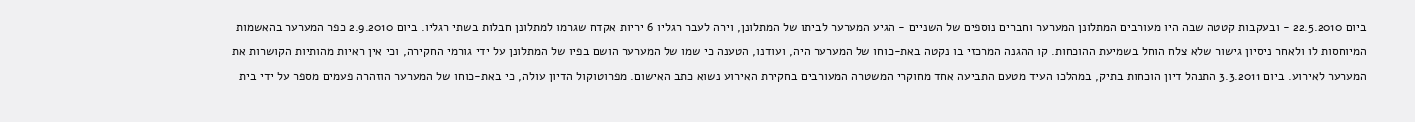ביום 22.5.2010 - ובעקבות קטטה שבה היו מעורבים המתלונן המערער וחברים נוספים של השניים - הגיע המערער לביתו של המתלונן, וירה לעבר רגליו 6 יריות אקדח שגרמו למתלונן חבלות בשתי רגליו. ביום 2.9.2010 כפר המערער בהאשמות המיוחסות לו ולאחר ניסיון גישור שלא צלח הוחל בשמיעת ההוכחות. קו ההגנה המרכזי בו נקטה באת-כוחו של המערער היה, ועודנו, הטענה כי שמו של המערער הושם בפיו של המתלונן על ידי גורמי החקירה, וכי אין ראיות מהותיות הקושרות את המערער לאירוע. ביום 3.3.2011 התנהל דיון הוכחות בתיק, במהלכו העיד מטעם התביעה אחד מחוקרי המשטרה המעורבים בחקירת האירוע נשוא כתב האישום. מפרוטוקול הדיון עולה, כי באת-כוחו של המערער הוזהרה פעמים מספר על ידי בית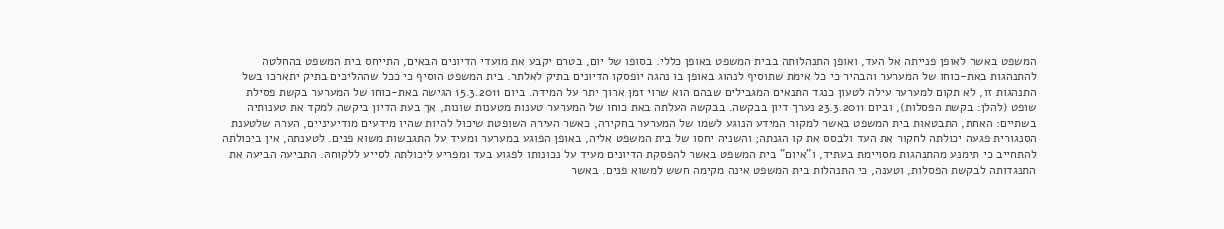המשפט באשר לאופן פנייתה אל העד, ואופן התנהלותה בבית המשפט באופן כללי. בסופו של יום, בטרם יקבע את מועדי הדיונים הבאים, התייחס בית המשפט בהחלטה להתנהגות באת-כוחו של המערער והבהיר כי כל אימת שתוסיף לנהוג באופן בו נהגה יופסקו הדיונים בתיק לאלתר. בית המשפט הוסיף כי ככל שההליכים בתיק יתארכו בשל התנהגות זו, לא תקום למערער עילה לטעון כנגד התנאים המגבילים שבהם הוא שרוי זמן ארוך יתר על המידה. ביום 15.3.2011 הגישה באת-כוחו של המערער בקשת פסילת שופט (להלן: בקשת הפסלות), וביום 23.3.2011 נערך דיון בבקשה. בבקשה העלתה באת כוחו של המערער טענות מטענות שונות, אך בעת הדיון ביקשה למקד את טענותיה בשתיים: האחת, התבטאות בית המשפט באשר למקור המידע הנוגע לשמו של המערער בחקירה, כאשר העירה השופטת שיכול להיות שהיו מידעים מודיעיניים, הערה שלטענת הסנגורית פגעה יכולתה לחקור את העד ולבסס את קו הגנתה; והשניה יחסו של בית המשפט אליה, באופן הפוגע במערער ומעיד על התגבשות משוא פנים. לטענתה, אין ביכולתה להתחייב כי תימנע מהתנהגות מסויימת בעתיד, ו"איום" בית המשפט באשר להפסקת הדיונים מעיד על נכונותו לפגוע בעד ומפריע ליכולתה לסייע ללקוחהּ. התביעה הביעה את התנגדותה לבקשת הפסלות, וטענה, כי התנהלות בית המשפט אינה מקימה חשש למשוא פנים. באשר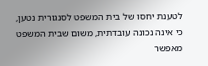לטענת יחסו של בית המשפט לסנגורית נטען, כי אינה נכונה עובדתית, משום שבית המשפט מאפשר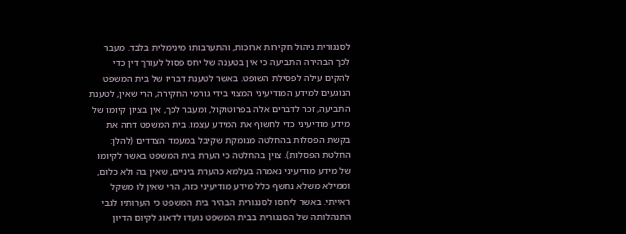לסנגורית ניהול חקירות ארוכות, והתערבותו מינימלית בלבד. מעבר לכך הבהירה התביעה כי אין בטענה של יחס פסול לעורך דין כדי להקים עילה לפסילת השופט. באשר לטענת דבריו של בית המשפט הנוגעים למידע המודיעיני המצוי בידי גורמי החקירה, הרי שאין, לטענת התביעה, זכר לדברים אלה בפרוטוקול, ומעבר לכך, אין בציון קיומו של מידע מודיעיני כדי לחשוף את המידע עצמו. בית המשפט דחה את בקשת הפסלות בהחלטה מנומקת שקיבל במעמד הצדדים (להלן: החלטת הפסלות). צוין בהחלטה כי הערת בית המשפט באשר לקיומו של מידע מודיעיני נאמרה בעלמא כהערת ביניים, שאין בה ולא כלום, וממילא משלא נחשף כלל מידע מודיעיני כזה, הרי שאין לו משקל ראייתי. באשר ליחסו לסנגורית הבהיר בית המשפט כי הערותיו לגבי התנהלותה של הסנגורית בבית המשפט נועדו לדאוג לקיום הדיון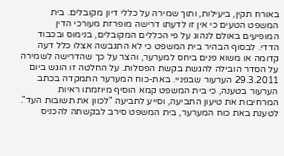באורח תקין, ביעילות, ותוך שמירה על כללי דיון מקובלים. בית המשפט הטעים כי אין זו לדעתו דרישה מופרזת מעורכי הדין המופיעים באולם לנהוג על פי הכללים המקובלים, בנימוס ובכבוד הדדי. לבסוף הבהיר בית המשפט כי לא התגבשה אצלו כלל דעה קדומה או משוא פנים ביחס למערער, והצר על כך שהדרישה לשמירה על הסדר הובילה להגשת בקשת הפסלות. על החלטה זו הוגש ביום 29.3.2011 הערעור שבפניי. באת-כוח המערער התמקדה בכתב הערעור בטענה, כי בית המשפט קמא הוסיף מיוזמתו ראיות המרחיבות את טיעון התביעה, וסייע לתביעה "לכוון את תשובות העד". לטענת באת כוח המערער, בית המשפט סירב לבקשתה להכניס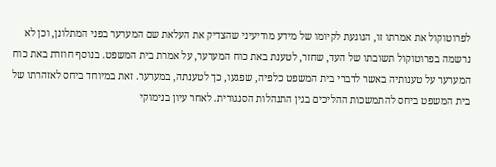לפרוטוקול את אמרתו זו, הנוגעת לקיומו של מידע מודיעיני שהצדיק את העלאת שם המערער בפני המתלונן, וכן לא נרשמה בפרוטוקול תשובתו של העד, שחזר, לטענת באת כוח המערער, על אמרת בית המשפט. בנוסף חוזרת באת כוח המערער על טענותיה באשר לדברי בית המשפט כלפיה, שפגעו, כך לטענתה, במערער. זאת במיוחד ביחס לאזהרתו של בית המשפט ביחס להתמשכות ההליכים בגין התנהלות הסנגורית. לאחר עיון בנימוקי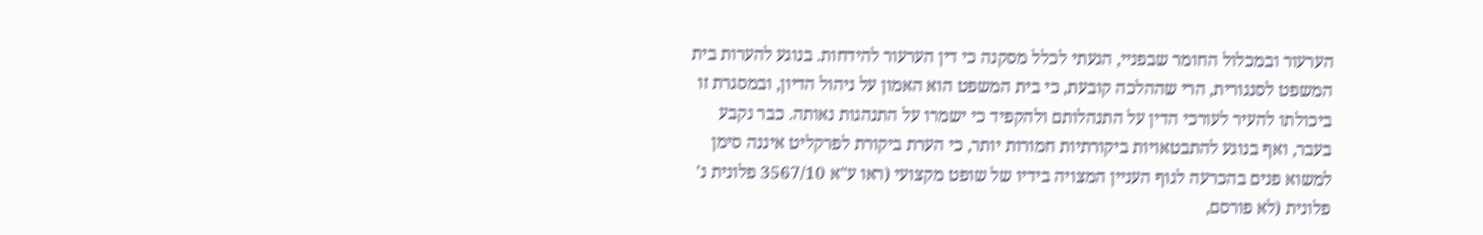הערעור ובמכלול החומר שבפניי, הגעתי לכלל מסקנה כי דין הערעור להידחות. בנוגע להערות בית המשפט לסנגורית, הרי שההלכה קובעת, כי בית המשפט הוא האמון על ניהול הדיון, ובמסגרת זו ביכולתו להעיר לעורכי הדין על התנהלותם ולהקפיד כי ישמרו על התנהגות נאותה. כבר נקבע בעבר, ואף בנוגע להתבטאויות ביקורתיות חמורות יותר, כי הערת ביקורת לפרקליט איננה סימן למשוא פנים בהכרעה לגוף העניין המצויה בידיו של שופט מקצועי (ראו ע"א 3567/10 פלונית נ' פלונית (לא פורסם,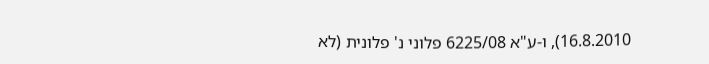16.8.2010), ו-ע"א 6225/08 פלוני נ' פלונית (לא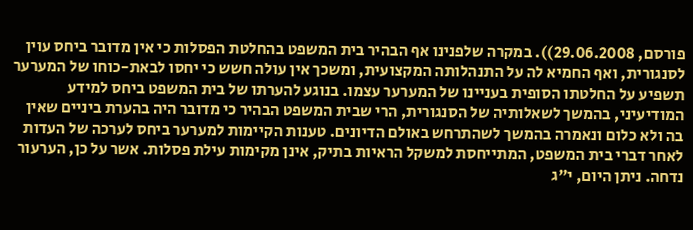פורסם, 29.06.2008)). במקרה שלפנינו אף הבהיר בית המשפט בהחלטת הפסלות כי אין מדובר ביחס עוין לסנגורית, ואף החמיא לה על התנהלותה המקצועית, ומשכך אין עולה חשש כי יחסו לבאת-כוחו של המערער תשפיע על החלטתו הסופית בעניינו של המערער עצמו. בנוגע להערתו של בית המשפט ביחס למידע המודיעיני, בהמשך לשאלותיה של הסנגורית, הרי שבית המשפט הבהיר כי מדובר היה בהערת ביניים שאין בה ולא כלום ונאמרה בהמשך לשהתרחש באולם הדיונים. טענות הקיימות למערער ביחס לערכה של העדות לאחר דברי בית המשפט, המתייחסת למשקל הראיות בתיק, אינן מקימות עילת פסלות. אשר על כן, הערעור נדחה. ניתן היום, י"ג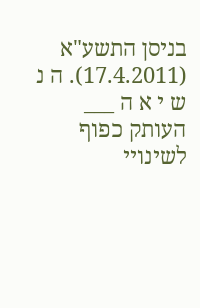בניסן התשע"א (17.4.2011). ה נ ש י א ה ___ העותק כפוף לשינויי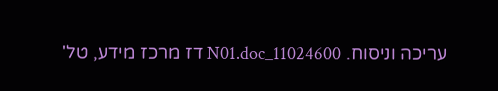עריכה וניסוח. 11024600_N01.doc דז מרכז מידע, טל'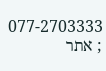077-2703333 ; אתר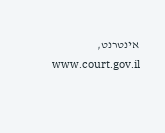אינטרנט, www.court.gov.il